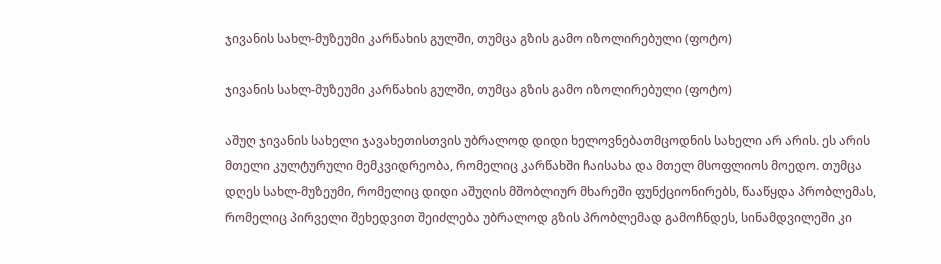ჯივანის სახლ-მუზეუმი კარწახის გულში, თუმცა გზის გამო იზოლირებული (ფოტო)

ჯივანის სახლ-მუზეუმი კარწახის გულში, თუმცა გზის გამო იზოლირებული (ფოტო)

აშუღ ჯივანის სახელი ჯავახეთისთვის უბრალოდ დიდი ხელოვნებათმცოდნის სახელი არ არის. ეს არის მთელი კულტურული მემკვიდრეობა, რომელიც კარწახში ჩაისახა და მთელ მსოფლიოს მოედო. თუმცა დღეს სახლ-მუზეუმი, რომელიც დიდი აშუღის მშობლიურ მხარეში ფუნქციონირებს, წააწყდა პრობლემას, რომელიც პირველი შეხედვით შეიძლება უბრალოდ გზის პრობლემად გამოჩნდეს, სინამდვილეში კი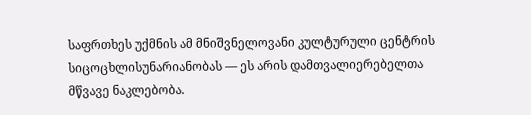საფრთხეს უქმნის ამ მნიშვნელოვანი კულტურული ცენტრის სიცოცხლისუნარიანობას — ეს არის დამთვალიერებელთა მწვავე ნაკლებობა.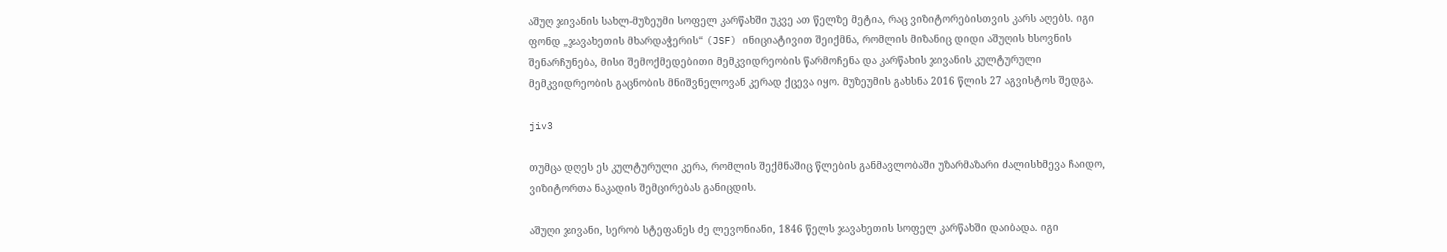აშუღ ჯივანის სახლ-მუზეუმი სოფელ კარწახში უკვე ათ წელზე მეტია, რაც ვიზიტორებისთვის კარს აღებს. იგი ფონდ „ჯავახეთის მხარდაჭერის“ (JSF) ინიციატივით შეიქმნა, რომლის მიზანიც დიდი აშუღის ხსოვნის შენარჩუნება, მისი შემოქმედებითი მემკვიდრეობის წარმოჩენა და კარწახის ჯივანის კულტურული მემკვიდრეობის გაცნობის მნიშვნელოვან კერად ქცევა იყო. მუზეუმის გახსნა 2016 წლის 27 აგვისტოს შედგა.

jiv3

თუმცა დღეს ეს კულტურული კერა, რომლის შექმნაშიც წლების განმავლობაში უზარმაზარი ძალისხმევა ჩაიდო, ვიზიტორთა ნაკადის შემცირებას განიცდის.

აშუღი ჯივანი, სერობ სტეფანეს ძე ლევონიანი, 1846 წელს ჯავახეთის სოფელ კარწახში დაიბადა. იგი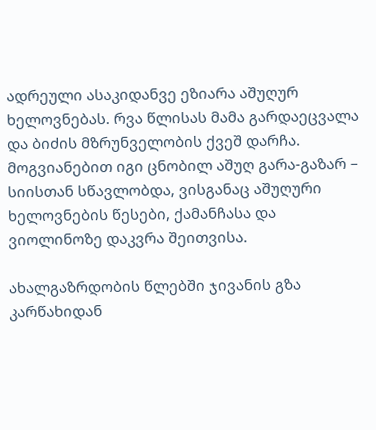ადრეული ასაკიდანვე ეზიარა აშუღურ ხელოვნებას. რვა წლისას მამა გარდაეცვალა და ბიძის მზრუნველობის ქვეშ დარჩა. მოგვიანებით იგი ცნობილ აშუღ გარა-გაზარ – სიისთან სწავლობდა, ვისგანაც აშუღური ხელოვნების წესები, ქამანჩასა და ვიოლინოზე დაკვრა შეითვისა.

ახალგაზრდობის წლებში ჯივანის გზა კარწახიდან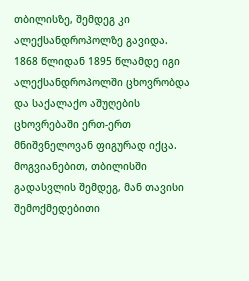თბილისზე, შემდეგ კი ალექსანდროპოლზე გავიდა. 1868 წლიდან 1895 წლამდე იგი ალექსანდროპოლში ცხოვრობდა და საქალაქო აშუღების ცხოვრებაში ერთ-ერთ მნიშვნელოვან ფიგურად იქცა. მოგვიანებით, თბილისში გადასვლის შემდეგ, მან თავისი შემოქმედებითი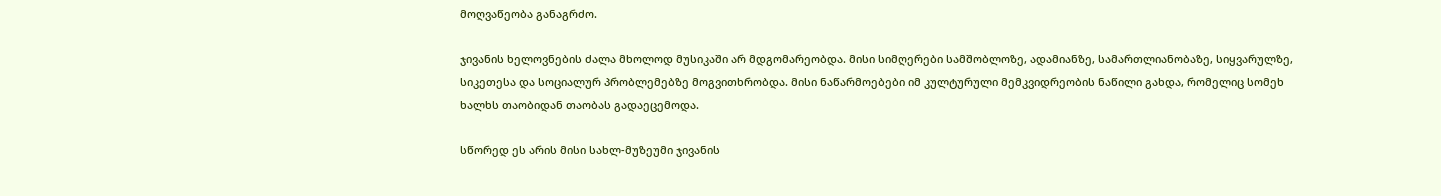მოღვაწეობა განაგრძო.

ჯივანის ხელოვნების ძალა მხოლოდ მუსიკაში არ მდგომარეობდა. მისი სიმღერები სამშობლოზე, ადამიანზე, სამართლიანობაზე, სიყვარულზე, სიკეთესა და სოციალურ პრობლემებზე მოგვითხრობდა. მისი ნაწარმოებები იმ კულტურული მემკვიდრეობის ნაწილი გახდა, რომელიც სომეხ ხალხს თაობიდან თაობას გადაეცემოდა.

სწორედ ეს არის მისი სახლ-მუზეუმი ჯივანის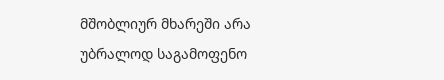მშობლიურ მხარეში არა უბრალოდ საგამოფენო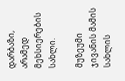დარბაზი, არამედ მეხსიერების სახლი.

მუზეუმი ჯივანის მამის სახლის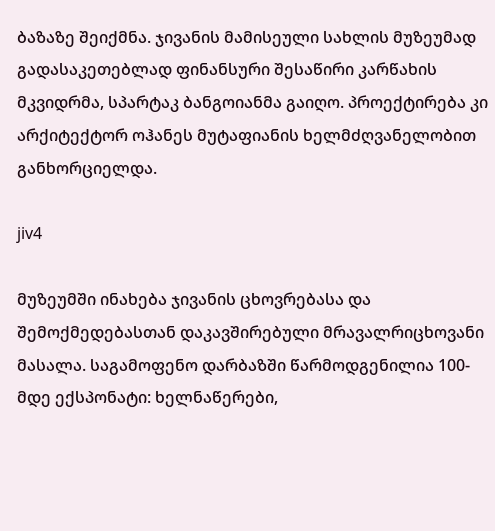ბაზაზე შეიქმნა. ჯივანის მამისეული სახლის მუზეუმად გადასაკეთებლად ფინანსური შესაწირი კარწახის მკვიდრმა, სპარტაკ ბანგოიანმა გაიღო. პროექტირება კი არქიტექტორ ოჰანეს მუტაფიანის ხელმძღვანელობით განხორციელდა.

jiv4

მუზეუმში ინახება ჯივანის ცხოვრებასა და შემოქმედებასთან დაკავშირებული მრავალრიცხოვანი მასალა. საგამოფენო დარბაზში წარმოდგენილია 100-მდე ექსპონატი: ხელნაწერები,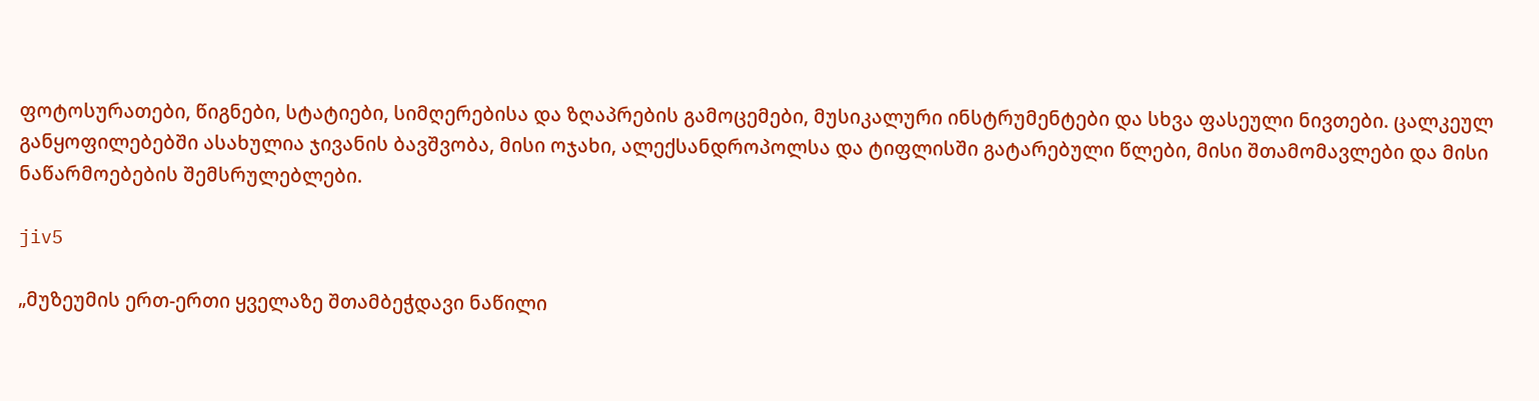ფოტოსურათები, წიგნები, სტატიები, სიმღერებისა და ზღაპრების გამოცემები, მუსიკალური ინსტრუმენტები და სხვა ფასეული ნივთები. ცალკეულ განყოფილებებში ასახულია ჯივანის ბავშვობა, მისი ოჯახი, ალექსანდროპოლსა და ტიფლისში გატარებული წლები, მისი შთამომავლები და მისი ნაწარმოებების შემსრულებლები.

jiv5

„მუზეუმის ერთ-ერთი ყველაზე შთამბეჭდავი ნაწილი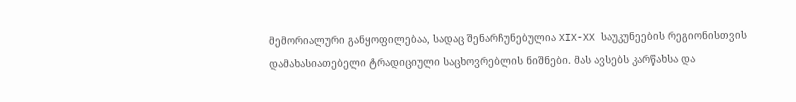მემორიალური განყოფილებაა, სადაც შენარჩუნებულია XIX-XX საუკუნეების რეგიონისთვის დამახასიათებელი ტრადიციული საცხოვრებლის ნიშნები. მას ავსებს კარწახსა და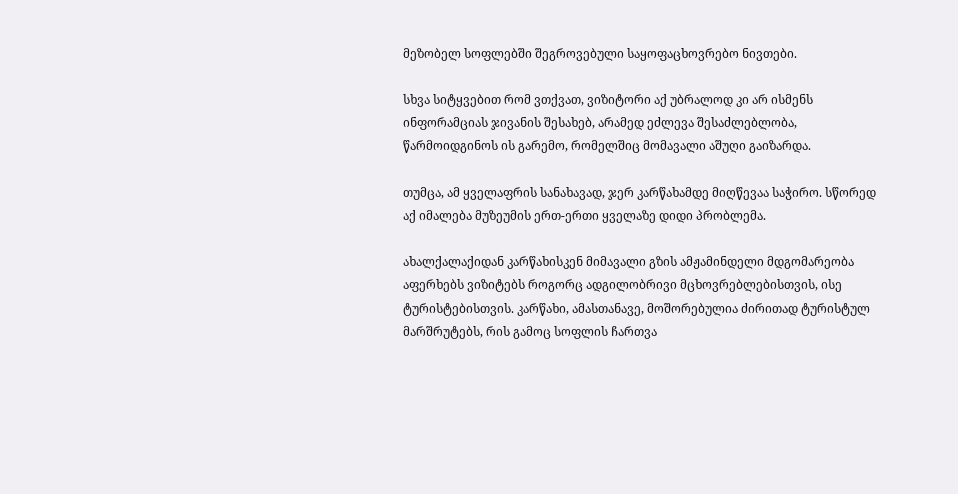მეზობელ სოფლებში შეგროვებული საყოფაცხოვრებო ნივთები.

სხვა სიტყვებით რომ ვთქვათ, ვიზიტორი აქ უბრალოდ კი არ ისმენს ინფორამციას ჯივანის შესახებ, არამედ ეძლევა შესაძლებლობა, წარმოიდგინოს ის გარემო, რომელშიც მომავალი აშუღი გაიზარდა.

თუმცა, ამ ყველაფრის სანახავად, ჯერ კარწახამდე მიღწევაა საჭირო. სწორედ აქ იმალება მუზეუმის ერთ-ერთი ყველაზე დიდი პრობლემა.

ახალქალაქიდან კარწახისკენ მიმავალი გზის ამჟამინდელი მდგომარეობა აფერხებს ვიზიტებს როგორც ადგილობრივი მცხოვრებლებისთვის, ისე ტურისტებისთვის. კარწახი, ამასთანავე, მოშორებულია ძირითად ტურისტულ მარშრუტებს, რის გამოც სოფლის ჩართვა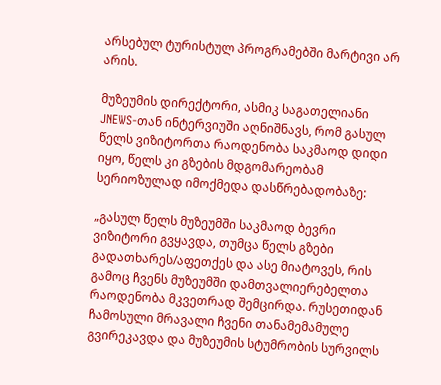არსებულ ტურისტულ პროგრამებში მარტივი არ არის.

მუზეუმის დირექტორი, ასმიკ საგათელიანი JNEWS-თან ინტერვიუში აღნიშნავს, რომ გასულ წელს ვიზიტორთა რაოდენობა საკმაოდ დიდი იყო, წელს კი გზების მდგომარეობამ სერიოზულად იმოქმედა დასწრებადობაზე:

„გასულ წელს მუზეუმში საკმაოდ ბევრი ვიზიტორი გვყავდა, თუმცა წელს გზები გადათხარეს/აფეთქეს და ასე მიატოვეს, რის გამოც ჩვენს მუზეუმში დამთვალიერებელთა რაოდენობა მკვეთრად შემცირდა. რუსეთიდან ჩამოსული მრავალი ჩვენი თანამემამულე გვირეკავდა და მუზეუმის სტუმრობის სურვილს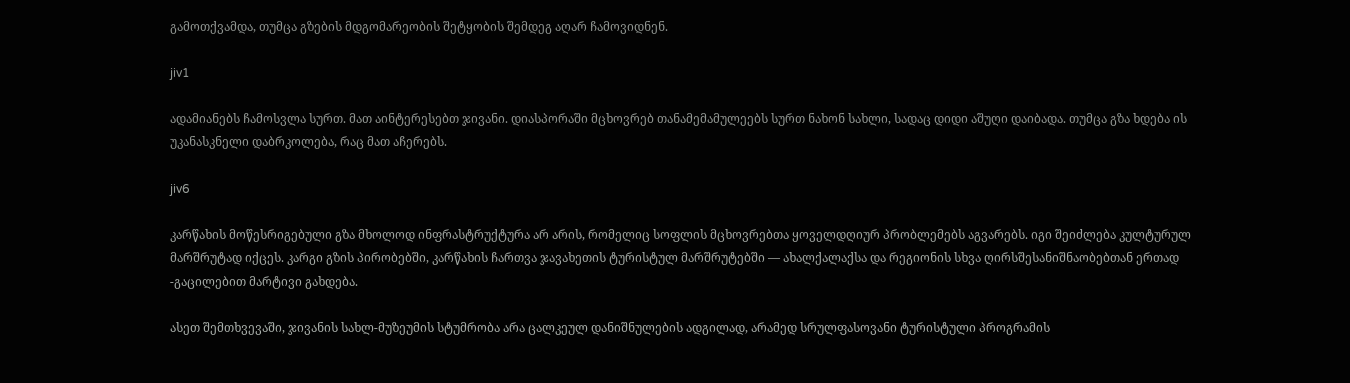გამოთქვამდა, თუმცა გზების მდგომარეობის შეტყობის შემდეგ აღარ ჩამოვიდნენ.

jiv1

ადამიანებს ჩამოსვლა სურთ. მათ აინტერესებთ ჯივანი. დიასპორაში მცხოვრებ თანამემამულეებს სურთ ნახონ სახლი, სადაც დიდი აშუღი დაიბადა. თუმცა გზა ხდება ის უკანასკნელი დაბრკოლება, რაც მათ აჩერებს.

jiv6

კარწახის მოწესრიგებული გზა მხოლოდ ინფრასტრუქტურა არ არის, რომელიც სოფლის მცხოვრებთა ყოველდღიურ პრობლემებს აგვარებს. იგი შეიძლება კულტურულ მარშრუტად იქცეს. კარგი გზის პირობებში, კარწახის ჩართვა ჯავახეთის ტურისტულ მარშრუტებში — ახალქალაქსა და რეგიონის სხვა ღირსშესანიშნაობებთან ერთად -გაცილებით მარტივი გახდება.

ასეთ შემთხვევაში, ჯივანის სახლ-მუზეუმის სტუმრობა არა ცალკეულ დანიშნულების ადგილად, არამედ სრულფასოვანი ტურისტული პროგრამის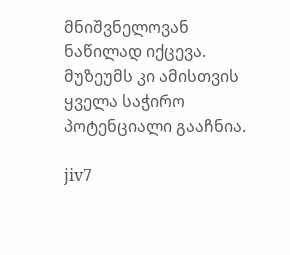მნიშვნელოვან ნაწილად იქცევა. მუზეუმს კი ამისთვის ყველა საჭირო პოტენციალი გააჩნია.

jiv7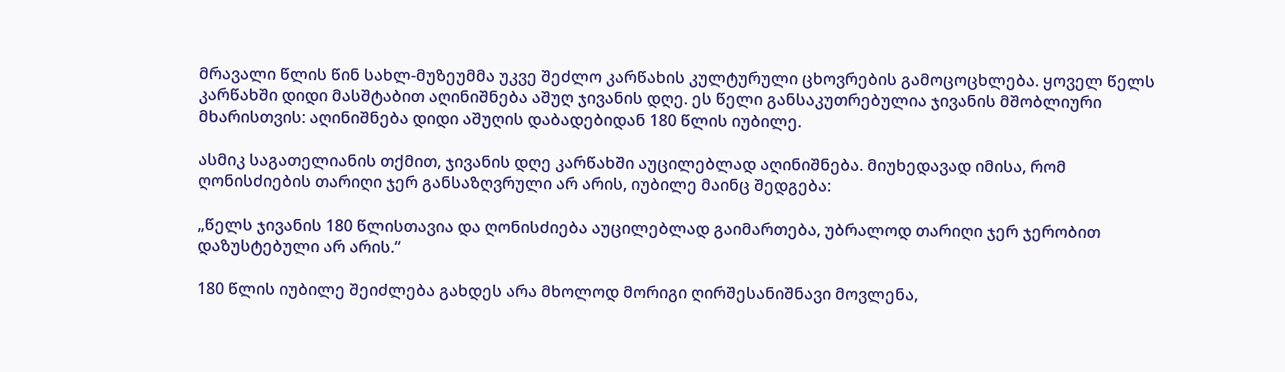მრავალი წლის წინ სახლ-მუზეუმმა უკვე შეძლო კარწახის კულტურული ცხოვრების გამოცოცხლება. ყოველ წელს კარწახში დიდი მასშტაბით აღინიშნება აშუღ ჯივანის დღე. ეს წელი განსაკუთრებულია ჯივანის მშობლიური მხარისთვის: აღინიშნება დიდი აშუღის დაბადებიდან 180 წლის იუბილე.

ასმიკ საგათელიანის თქმით, ჯივანის დღე კარწახში აუცილებლად აღინიშნება. მიუხედავად იმისა, რომ ღონისძიების თარიღი ჯერ განსაზღვრული არ არის, იუბილე მაინც შედგება:

„წელს ჯივანის 180 წლისთავია და ღონისძიება აუცილებლად გაიმართება, უბრალოდ თარიღი ჯერ ჯერობით დაზუსტებული არ არის.“

180 წლის იუბილე შეიძლება გახდეს არა მხოლოდ მორიგი ღირშესანიშნავი მოვლენა,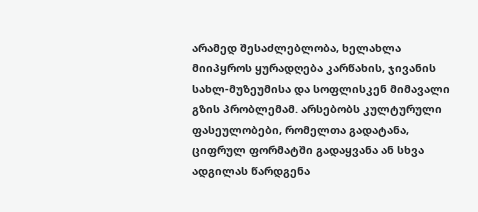არამედ შესაძლებლობა, ხელახლა მიიპყროს ყურადღება კარწახის, ჯივანის სახლ-მუზეუმისა და სოფლისკენ მიმავალი გზის პრობლემამ. არსებობს კულტურული ფასეულობები, რომელთა გადატანა, ციფრულ ფორმატში გადაყვანა ან სხვა ადგილას წარდგენა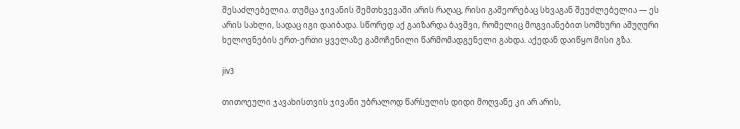შესაძლებელია. თუმცა ჯივანის შემთხვევაში არის რაღაც, რისი გამეორებაც სხვაგან შეუძლებელია — ეს არის სახლი, სადაც იგი დაიბადა. სწორედ აქ გაიზარდა ბავშვი, რომელიც მოგვიანებით სომხური აშუღური ხელოვნების ერთ-ერთი ყველაზე გამოჩენილი წარმომადგენელი გახდა. აქედან დაიწყო მისი გზა.

jiv3

თითოეული ჯავახისთვის ჯივანი უბრალოდ წარსულის დიდი მოღვაწე კი არ არის,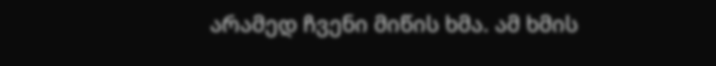არამედ ჩვენი მიწის ხმა. ამ ხმის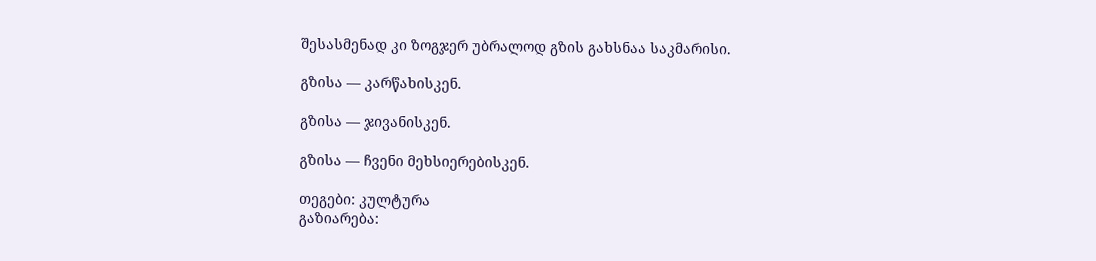შესასმენად კი ზოგჯერ უბრალოდ გზის გახსნაა საკმარისი.

გზისა — კარწახისკენ.

გზისა — ჯივანისკენ.

გზისა — ჩვენი მეხსიერებისკენ.

თეგები: კულტურა
გაზიარება: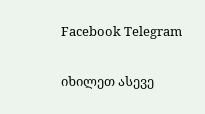Facebook Telegram

იხილეთ ასევე